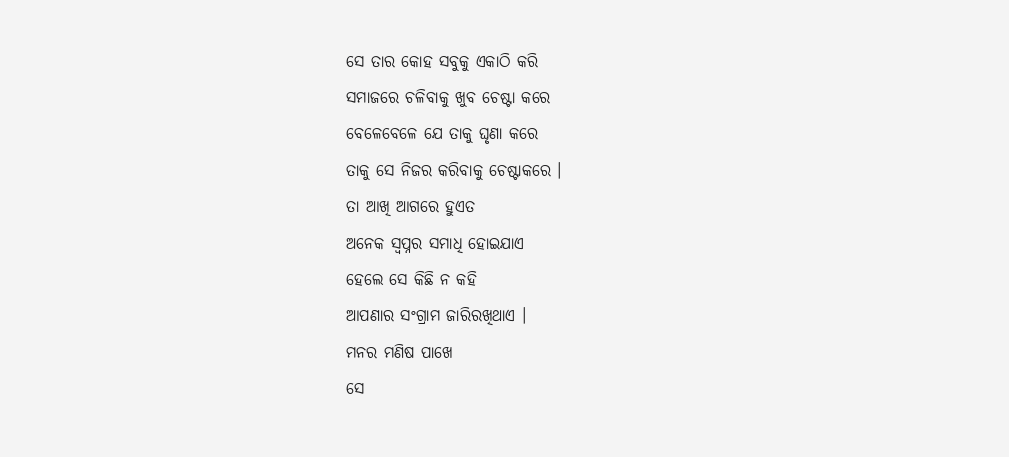ସେ ତାର କୋହ ସବୁକୁ ଏକାଠି କରି
ସମାଜରେ ଚଳିବାକୁ ଖୁବ ଚେଷ୍ଟା କରେ
ବେଳେବେଳେ ଯେ ତାକୁ ଘୃଣା କରେ
ତାକୁ ସେ ନିଜର କରିବାକୁ ଚେଷ୍ଟାକରେ ।
ତା ଆଖି ଆଗରେ ହୁଏତ
ଅନେକ ସ୍ଵପ୍ନର ସମାଧି ହୋଇଯାଏ
ହେଲେ ସେ କିଛି ନ କହି
ଆପଣାର ସଂଗ୍ରାମ ଜାରିରଖିଥାଏ ।
ମନର ମଣିଷ ପାଖେ
ସେ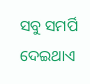ସବୁ ସମର୍ପି ଦେଇଥାଏ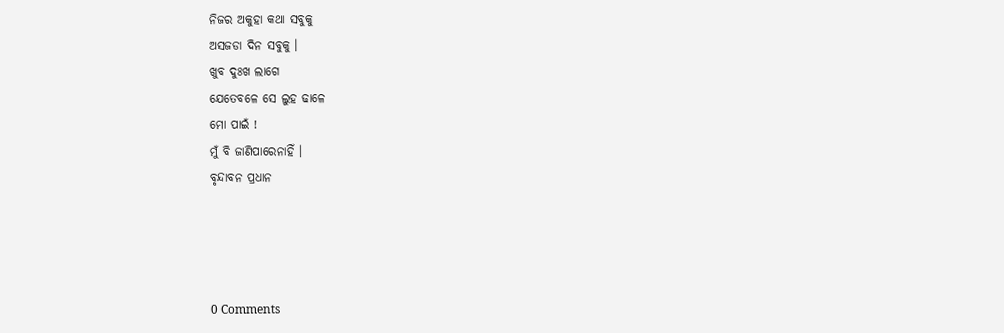ନିଜର ଅକୁହା କଥା ସବୁକୁ
ଅସଜଡା ଦିନ ସବୁକୁ ।
ଖୁବ ଦୁଃଖ ଲାଗେ
ଯେତେବଳେ ସେ ଲୁହ ଢାଳେ
ମୋ ପାଇଁ !
ମୁଁ ବି ଜାଣିପାରେନାହିଁ ।
ବୃନ୍ଦାବନ ପ୍ରଧାନ




0 Comments